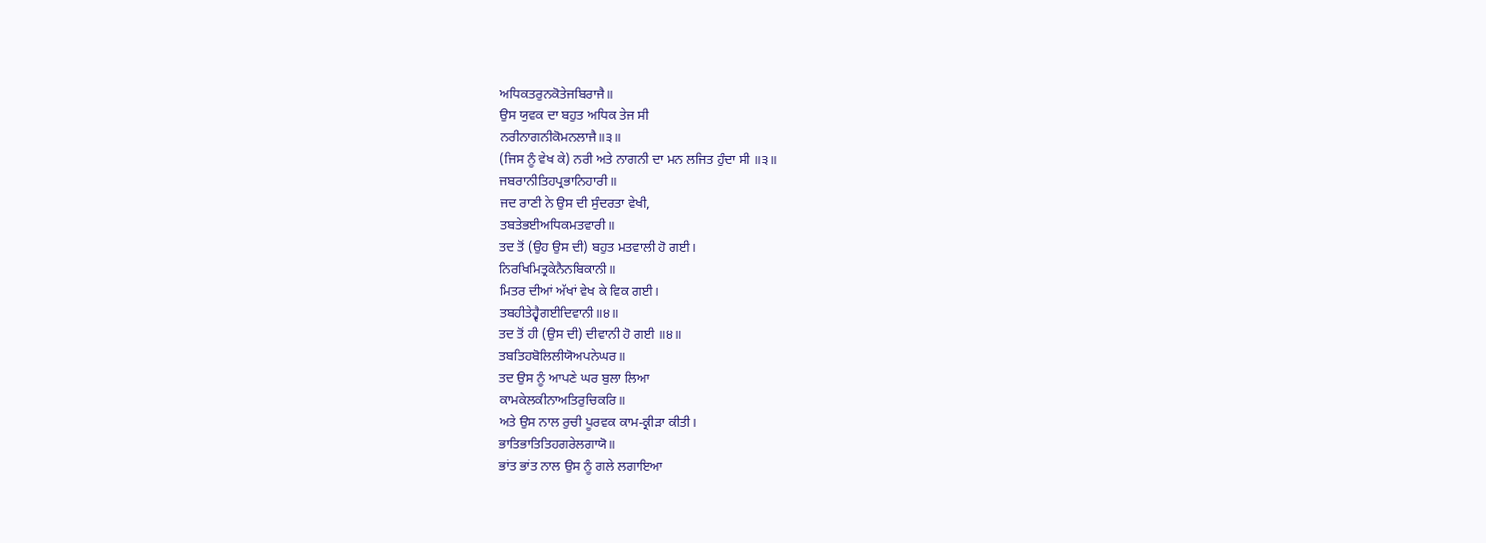ਅਧਿਕਤਰੁਨਕੋਤੇਜਬਿਰਾਜੈ॥
ਉਸ ਯੁਵਕ ਦਾ ਬਹੁਤ ਅਧਿਕ ਤੇਜ ਸੀ
ਨਰੀਨਾਗਨੀਕੋਮਨਲਾਜੈ॥੩॥
(ਜਿਸ ਨੂੰ ਵੇਖ ਕੇ) ਨਰੀ ਅਤੇ ਨਾਗਨੀ ਦਾ ਮਨ ਲਜਿਤ ਹੁੰਦਾ ਸੀ ॥੩॥
ਜਬਰਾਨੀਤਿਹਪ੍ਰਭਾਨਿਹਾਰੀ॥
ਜਦ ਰਾਣੀ ਨੇ ਉਸ ਦੀ ਸੁੰਦਰਤਾ ਵੇਖੀ,
ਤਬਤੇਭਈਅਧਿਕਮਤਵਾਰੀ॥
ਤਦ ਤੋਂ (ਉਹ ਉਸ ਦੀ) ਬਹੁਤ ਮਤਵਾਲੀ ਹੋ ਗਈ।
ਨਿਰਖਿਮਿਤ੍ਰਕੇਨੈਨਬਿਕਾਨੀ॥
ਮਿਤਰ ਦੀਆਂ ਅੱਖਾਂ ਵੇਖ ਕੇ ਵਿਕ ਗਈ।
ਤਬਹੀਤੇਹ੍ਵੈਗਈਦਿਵਾਨੀ॥੪॥
ਤਦ ਤੋਂ ਹੀ (ਉਸ ਦੀ) ਦੀਵਾਨੀ ਹੋ ਗਈ ॥੪॥
ਤਬਤਿਹਬੋਲਿਲੀਯੋਅਪਨੇਘਰ॥
ਤਦ ਉਸ ਨੂੰ ਆਪਣੇ ਘਰ ਬੁਲਾ ਲਿਆ
ਕਾਮਕੇਲਕੀਨਾਅਤਿਰੁਚਿਕਰਿ॥
ਅਤੇ ਉਸ ਨਾਲ ਰੁਚੀ ਪੂਰਵਕ ਕਾਮ-ਕ੍ਰੀੜਾ ਕੀਤੀ।
ਭਾਤਿਭਾਤਿਤਿਹਗਰੇਲਗਾਯੋ॥
ਭਾਂਤ ਭਾਂਤ ਨਾਲ ਉਸ ਨੂੰ ਗਲੇ ਲਗਾਇਆ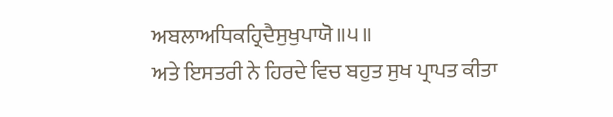ਅਬਲਾਅਧਿਕਹ੍ਰਿਦੈਸੁਖੁਪਾਯੋ॥੫॥
ਅਤੇ ਇਸਤਰੀ ਨੇ ਹਿਰਦੇ ਵਿਚ ਬਹੁਤ ਸੁਖ ਪ੍ਰਾਪਤ ਕੀਤਾ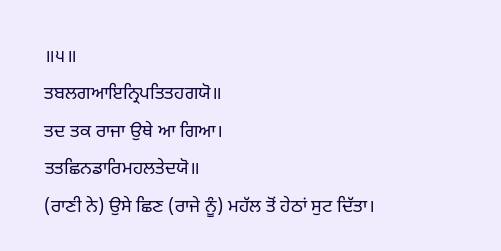॥੫॥
ਤਬਲਗਆਇਨ੍ਰਿਪਤਿਤਹਗਯੋ॥
ਤਦ ਤਕ ਰਾਜਾ ਉਥੇ ਆ ਗਿਆ।
ਤਤਛਿਨਡਾਰਿਮਹਲਤੇਦਯੋ॥
(ਰਾਣੀ ਨੇ) ਉਸੇ ਛਿਣ (ਰਾਜੇ ਨੂੰ) ਮਹੱਲ ਤੋਂ ਹੇਠਾਂ ਸੁਟ ਦਿੱਤਾ।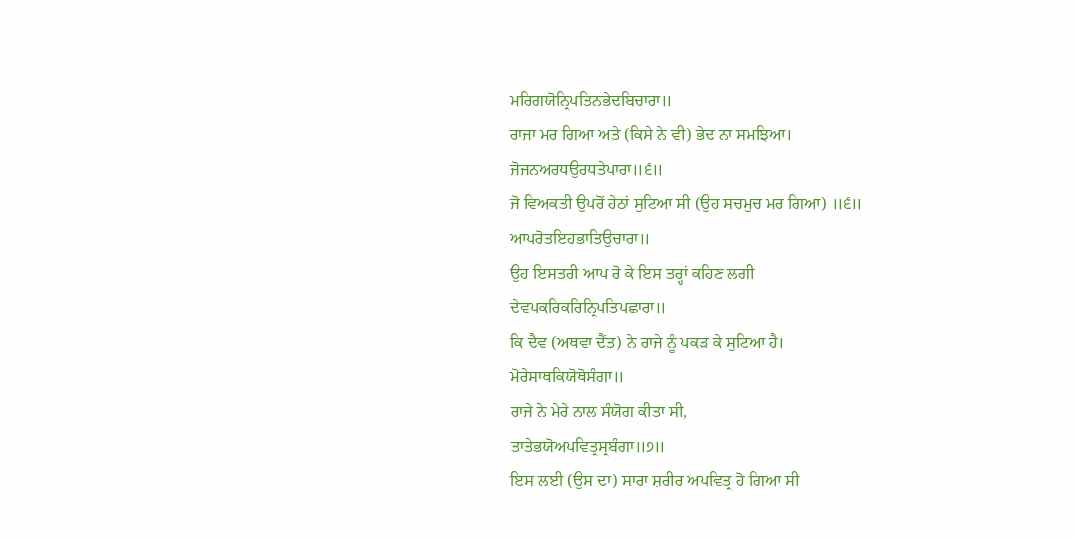ਮਰਿਗਯੋਨ੍ਰਿਪਤਿਨਭੇਦਬਿਚਾਰਾ॥
ਰਾਜਾ ਮਰ ਗਿਆ ਅਤੇ (ਕਿਸੇ ਨੇ ਵੀ) ਭੇਦ ਨਾ ਸਮਝਿਆ।
ਜੋਜਨਅਰਧਉਰਧਤੇਪਾਰਾ॥੬॥
ਜੋ ਵਿਅਕਤੀ ਉਪਰੋਂ ਹੇਠਾਂ ਸੁਟਿਆ ਸੀ (ਉਹ ਸਚਮੁਚ ਮਰ ਗਿਆ) ॥੬॥
ਆਪਰੋਤਇਹਭਾਤਿਉਚਾਰਾ॥
ਉਹ ਇਸਤਰੀ ਆਪ ਰੋ ਕੇ ਇਸ ਤਰ੍ਹਾਂ ਕਹਿਣ ਲਗੀ
ਦੇਵਪਕਰਿਕਰਿਨ੍ਰਿਪਤਿਪਛਾਰਾ॥
ਕਿ ਦੈਵ (ਅਥਵਾ ਦੈਂਤ) ਨੇ ਰਾਜੇ ਨੂੰ ਪਕੜ ਕੇ ਸੁਟਿਆ ਹੈ।
ਮੋਰੇਸਾਥਕਿਯੋਥੋਸੰਗਾ॥
ਰਾਜੇ ਨੇ ਮੇਰੇ ਨਾਲ ਸੰਯੋਗ ਕੀਤਾ ਸੀ,
ਤਾਤੇਭਯੋਅਪਵਿਤ੍ਰਸ੍ਰਬੰਗਾ॥੭॥
ਇਸ ਲਈ (ਉਸ ਦਾ) ਸਾਰਾ ਸ਼ਰੀਰ ਅਪਵਿਤ੍ਰ ਹੋ ਗਿਆ ਸੀ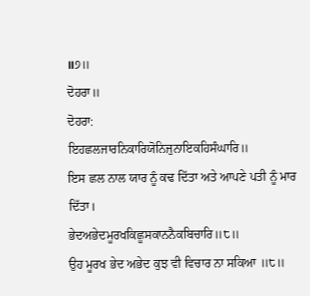॥੭॥
ਦੋਹਰਾ॥
ਦੋਹਰਾ:
ਇਹਛਲਜਾਰਨਿਕਾਰਿਯੋਨਿਜੁਨਾਇਕਹਿਸੰਘਾਰਿ॥
ਇਸ ਛਲ ਨਾਲ ਯਾਰ ਨੂੰ ਕਢ ਦਿੱਤਾ ਅਤੇ ਆਪਣੇ ਪਤੀ ਨੂੰ ਮਾਰ ਦਿੱਤਾ।
ਭੇਦਅਭੇਦਮੂਰਖਕਿਛੂਸਕਾਨਨੈਕਬਿਚਾਰਿ॥੮॥
ਉਹ ਮੂਰਖ ਭੇਦ ਅਭੇਦ ਕੁਝ ਵੀ ਵਿਚਾਰ ਨਾ ਸਕਿਆ ॥੮॥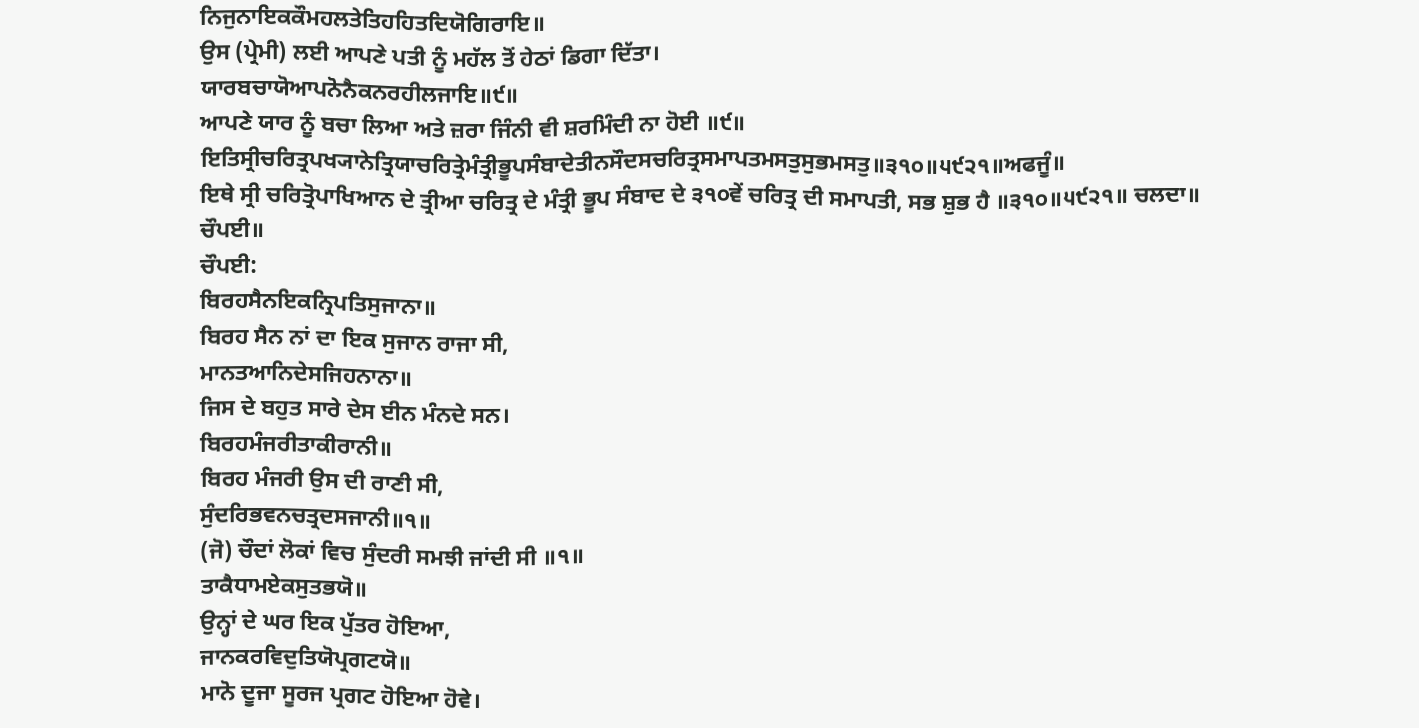ਨਿਜੁਨਾਇਕਕੌਮਹਲਤੇਤਿਹਹਿਤਦਿਯੋਗਿਰਾਇ॥
ਉਸ (ਪ੍ਰੇਮੀ) ਲਈ ਆਪਣੇ ਪਤੀ ਨੂੰ ਮਹੱਲ ਤੋਂ ਹੇਠਾਂ ਡਿਗਾ ਦਿੱਤਾ।
ਯਾਰਬਚਾਯੋਆਪਨੋਨੈਕਨਰਹੀਲਜਾਇ॥੯॥
ਆਪਣੇ ਯਾਰ ਨੂੰ ਬਚਾ ਲਿਆ ਅਤੇ ਜ਼ਰਾ ਜਿੰਨੀ ਵੀ ਸ਼ਰਮਿੰਦੀ ਨਾ ਹੋਈ ॥੯॥
ਇਤਿਸ੍ਰੀਚਰਿਤ੍ਰਪਖ੍ਯਾਨੇਤ੍ਰਿਯਾਚਰਿਤ੍ਰੇਮੰਤ੍ਰੀਭੂਪਸੰਬਾਦੇਤੀਨਸੌਦਸਚਰਿਤ੍ਰਸਮਾਪਤਮਸਤੁਸੁਭਮਸਤੁ॥੩੧੦॥੫੯੨੧॥ਅਫਜੂੰ॥
ਇਥੇ ਸ੍ਰੀ ਚਰਿਤ੍ਰੋਪਾਖਿਆਨ ਦੇ ਤ੍ਰੀਆ ਚਰਿਤ੍ਰ ਦੇ ਮੰਤ੍ਰੀ ਭੂਪ ਸੰਬਾਦ ਦੇ ੩੧੦ਵੇਂ ਚਰਿਤ੍ਰ ਦੀ ਸਮਾਪਤੀ, ਸਭ ਸ਼ੁਭ ਹੈ ॥੩੧੦॥੫੯੨੧॥ ਚਲਦਾ॥
ਚੌਪਈ॥
ਚੌਪਈ:
ਬਿਰਹਸੈਨਇਕਨ੍ਰਿਪਤਿਸੁਜਾਨਾ॥
ਬਿਰਹ ਸੈਨ ਨਾਂ ਦਾ ਇਕ ਸੁਜਾਨ ਰਾਜਾ ਸੀ,
ਮਾਨਤਆਨਿਦੇਸਜਿਹਨਾਨਾ॥
ਜਿਸ ਦੇ ਬਹੁਤ ਸਾਰੇ ਦੇਸ ਈਨ ਮੰਨਦੇ ਸਨ।
ਬਿਰਹਮੰਜਰੀਤਾਕੀਰਾਨੀ॥
ਬਿਰਹ ਮੰਜਰੀ ਉਸ ਦੀ ਰਾਣੀ ਸੀ,
ਸੁੰਦਰਿਭਵਨਚਤ੍ਰਦਸਜਾਨੀ॥੧॥
(ਜੋ) ਚੌਦਾਂ ਲੋਕਾਂ ਵਿਚ ਸੁੰਦਰੀ ਸਮਝੀ ਜਾਂਦੀ ਸੀ ॥੧॥
ਤਾਕੈਧਾਮਏਕਸੁਤਭਯੋ॥
ਉਨ੍ਹਾਂ ਦੇ ਘਰ ਇਕ ਪੁੱਤਰ ਹੋਇਆ,
ਜਾਨਕਰਵਿਦੁਤਿਯੋਪ੍ਰਗਟਯੋ॥
ਮਾਨੋ ਦੂਜਾ ਸੂਰਜ ਪ੍ਰਗਟ ਹੋਇਆ ਹੋਵੇ।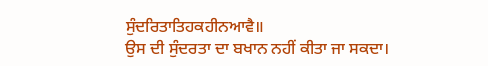ਸੁੰਦਰਿਤਾਤਿਹਕਹੀਨਆਵੈ॥
ਉਸ ਦੀ ਸੁੰਦਰਤਾ ਦਾ ਬਖਾਨ ਨਹੀਂ ਕੀਤਾ ਜਾ ਸਕਦਾ।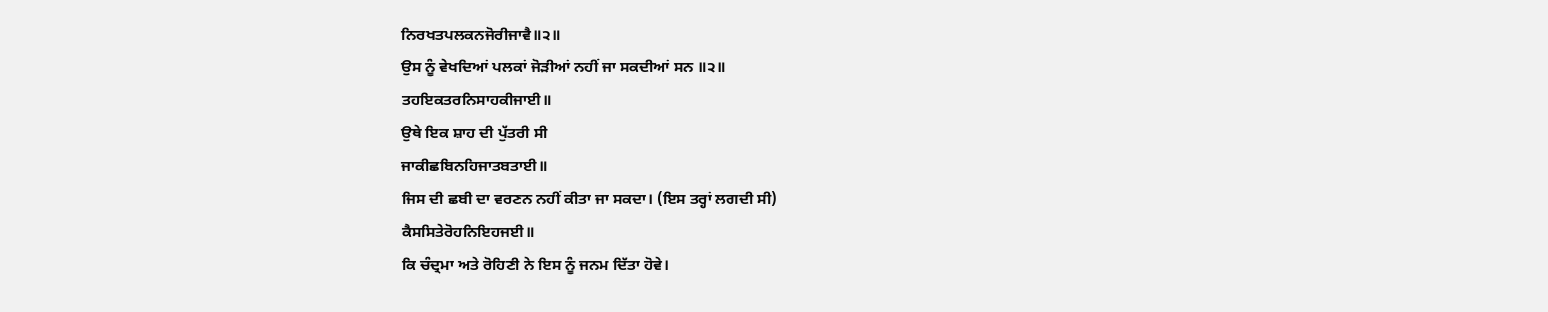ਨਿਰਖਤਪਲਕਨਜੋਰੀਜਾਵੈ॥੨॥
ਉਸ ਨੂੰ ਵੇਖਦਿਆਂ ਪਲਕਾਂ ਜੋੜੀਆਂ ਨਹੀਂ ਜਾ ਸਕਦੀਆਂ ਸਨ ॥੨॥
ਤਹਇਕਤਰਨਿਸਾਹਕੀਜਾਈ॥
ਉਥੇ ਇਕ ਸ਼ਾਹ ਦੀ ਪੁੱਤਰੀ ਸੀ
ਜਾਕੀਛਬਿਨਹਿਜਾਤਬਤਾਈ॥
ਜਿਸ ਦੀ ਛਬੀ ਦਾ ਵਰਣਨ ਨਹੀਂ ਕੀਤਾ ਜਾ ਸਕਦਾ। (ਇਸ ਤਰ੍ਹਾਂ ਲਗਦੀ ਸੀ)
ਕੈਸਸਿਤੇਰੋਹਨਿਇਹਜਈ॥
ਕਿ ਚੰਦ੍ਰਮਾ ਅਤੇ ਰੋਹਿਣੀ ਨੇ ਇਸ ਨੂੰ ਜਨਮ ਦਿੱਤਾ ਹੋਵੇ।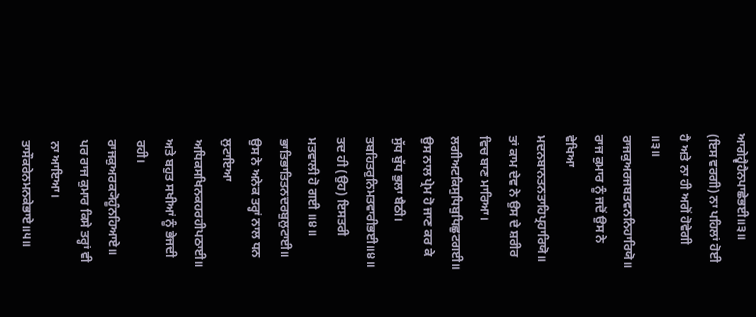ਆਗੇਹ੍ਵੈਹੈਨਪਾਛੇਭਈ॥੩॥
(ਇਸ ਵਰਗੀ) ਨਾ ਪਹਿਲਾਂ ਹੋਈ ਹੈ ਅਤੇ ਨਾ ਹੀ ਅਗੋਂ ਹੋਵੇਗੀ ॥੩॥
ਰਾਜਕੁਅਰਜਬਤਵਨਨਿਹਾਰਿਯੋ॥
ਰਾਜ ਕੁਮਾਰ ਨੂੰ ਜਦੋਂ ਉਸ ਨੇ ਵੇਖਿਆ
ਮਦਨਬਾਨਤਨਤਾਹਿਪ੍ਰਹਾਰਿਯੋ॥
ਤਾਂ ਕਾਮ ਦੇਵ ਨੇ ਉਸ ਦੇ ਸ਼ਰੀਰ ਵਿਚ ਬਾਣ ਮਾਰਿਆ।
ਲਗੀਅਟਕਿਸੁਧਿਬੁਧਿਛੁਟਗਈ॥
ਉਸ ਨਾਲ ਪ੍ਰੇਮ ਹੋ ਜਾਣ ਕਰ ਕੇ ਸੁੱਧ ਬੁੱਧ ਭੁਲਾ ਬੈਠੀ।
ਤਬਹਿਤਰੁਨਿਮਤਵਾਰੀਭਈ॥੪॥
ਤਦ ਹੀ (ਉਹ) ਇਸਤਰੀ ਮਤਵਾਲੀ ਹੋ ਗਈ ॥੪॥
ਭਾਤਿਭਾਤਿਤਨਦਰਬੁਲੁਟਾਈ॥
ਉਸ ਨੇ ਅਨੇਕ ਤਰ੍ਹਾਂ ਨਾਲ ਧਨ ਲੁਟਾਇਆ
ਅਧਿਕਸਖਿਨਕਹਰਹੀਪਠਾਈ॥
ਅਤੇ ਬਹੁਤ ਸਖੀਆਂ ਨੂੰ ਭੇਜਦੀ ਰਹੀ।
ਰਾਜਕੁਅਰਕ੍ਯੋਹੂੰਨਹਿਆਏ॥
ਪਰ ਰਾਜ ਕੁਮਾਰ ਕਿਸੇ ਤਰ੍ਹਾਂ ਵੀ ਨਾ ਆਇਆ।
ਤਾਸੌਕਰੇਨਮਨਕੇਭਾਏ॥੫॥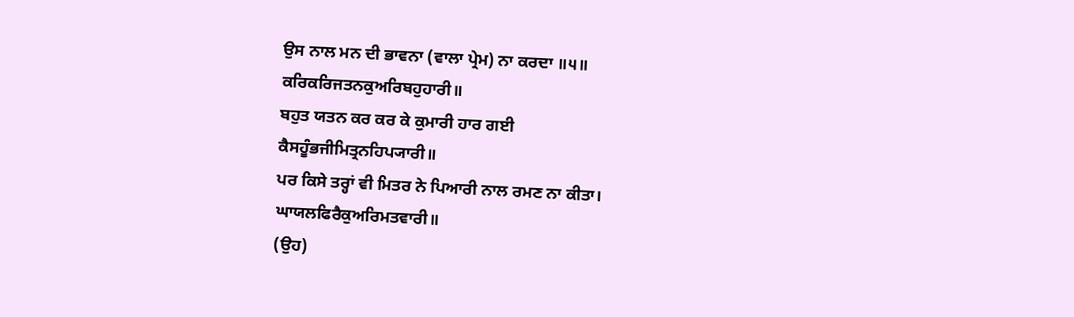ਉਸ ਨਾਲ ਮਨ ਦੀ ਭਾਵਨਾ (ਵਾਲਾ ਪ੍ਰੇਮ) ਨਾ ਕਰਦਾ ॥੫॥
ਕਰਿਕਰਿਜਤਨਕੁਅਰਿਬਹੁਹਾਰੀ॥
ਬਹੁਤ ਯਤਨ ਕਰ ਕਰ ਕੇ ਕੁਮਾਰੀ ਹਾਰ ਗਈ
ਕੈਸਹੂੰਭਜੀਮਿਤ੍ਰਨਹਿਪ੍ਯਾਰੀ॥
ਪਰ ਕਿਸੇ ਤਰ੍ਹਾਂ ਵੀ ਮਿਤਰ ਨੇ ਪਿਆਰੀ ਨਾਲ ਰਮਣ ਨਾ ਕੀਤਾ।
ਘਾਯਲਫਿਰੈਕੁਅਰਿਮਤਵਾਰੀ॥
(ਉਹ)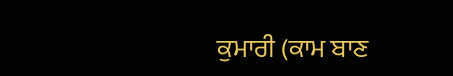ਕੁਮਾਰੀ (ਕਾਮ ਬਾਣ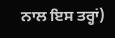ਨਾਲ ਇਸ ਤਰ੍ਹਾਂ)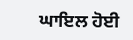ਘਾਇਲ ਹੋਈ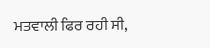ਮਤਵਾਲੀ ਫਿਰ ਰਹੀ ਸੀ,